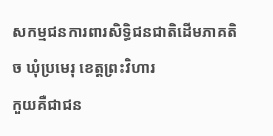សកម្មជនការពារសិទ្ធិជនជាតិដើមភាគតិច ឃុំប្រមេរុ ខេត្តព្រះវិហារ
កួយគឺជាជន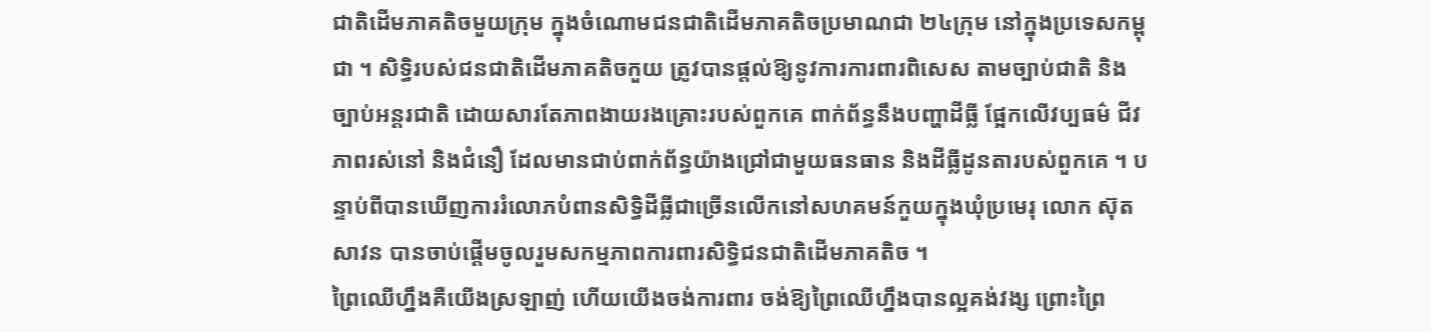ជាតិដើមភាគតិចមួយក្រុម ក្នុងចំណោមជនជាតិដើមភាគតិចប្រមាណជា ២៤ក្រុម នៅក្នុងប្រទេសកម្ពុជា ។ សិទ្ធិរបស់ជនជាតិដើមភាគតិចកួយ ត្រូវបានផ្ដល់ឱ្យនូវការការពារពិសេស តាមច្បាប់ជាតិ និងច្បាប់អន្តរជាតិ ដោយសារតែភាពងាយរងគ្រោះរបស់ពួកគេ ពាក់ព័ន្ធនឹងបញ្ហាដីធ្លី ផ្អែកលើវប្បធម៌ ជីវភាពរស់នៅ និងជំនឿ ដែលមានជាប់ពាក់ព័ន្ធយ៉ាងជ្រៅជាមួយធនធាន និងដីធ្លីដូនតារបស់ពួកគេ ។ បន្ទាប់ពីបានឃើញការរំលោភបំពានសិទ្ធិដីធ្លីជាច្រើនលើកនៅសហគមន៍កួយក្នុងឃុំប្រមេរុ លោក ស៊ុត សាវន បានចាប់ផ្ដើមចូលរួមសកម្មភាពការពារសិទ្ធិជនជាតិដើមភាគតិច ។
ព្រៃឈើហ្នឹងគឺយើងស្រឡាញ់ ហើយយើងចង់ការពារ ចង់ឱ្យព្រៃឈើហ្នឹងបានល្អគង់វង្ស ព្រោះព្រៃ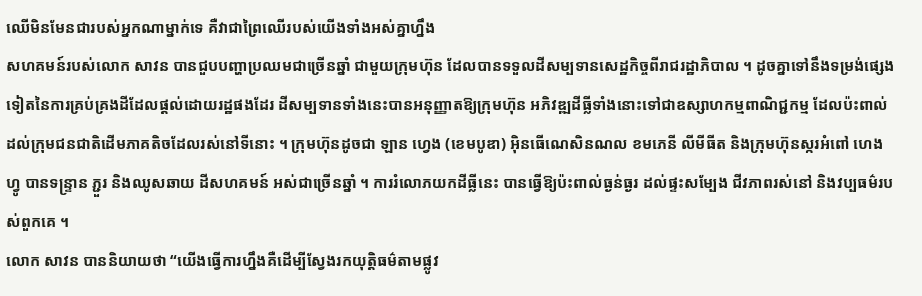ឈើមិនមែនជារបស់អ្នកណាម្នាក់ទេ គឺវាជាព្រៃឈើរបស់យើងទាំងអស់គ្នាហ្នឹង
សហគមន៍របស់លោក សាវន បានជួបបញ្ហាប្រឈមជាច្រើនឆ្នាំ ជាមួយក្រុមហ៊ុន ដែលបានទទួលដីសម្បទានសេដ្ឋកិច្ចពីរាជរដ្ឋាភិបាល ។ ដូចគ្នាទៅនឹងទម្រង់ផ្សេងទៀតនៃការគ្រប់គ្រងដីដែលផ្ដល់ដោយរដ្ឋផងដែរ ដីសម្បទានទាំងនេះបានអនុញ្ញាតឱ្យក្រុមហ៊ុន អភិវឌ្ឍដីធ្លីទាំងនោះទៅជាឧស្សាហកម្មពាណិជ្ជកម្ម ដែលប៉ះពាល់ដល់ក្រុមជនជាតិដើមភាគតិចដែលរស់នៅទីនោះ ។ ក្រុមហ៊ុនដូចជា ឡាន ហ្វេង (ខេមបូឌា) អ៊ិនធើណេសិនណល ខមភេនី លីមីធីត និងក្រុមហ៊ុនស្ករអំពៅ ហេងហ្វូ បានទន្ទ្រាន ភ្ជួរ និងឈូសឆាយ ដីសហគមន៍ អស់ជាច្រើនឆ្នាំ ។ ការរំលោភយកដីធ្លីនេះ បានធ្វើឱ្យប៉ះពាល់ធ្ងន់ធ្ងរ ដល់ផ្ទះសម្បែង ជីវភាពរស់នៅ និងវប្បធម៌របស់ពួកគេ ។
លោក សាវន បាននិយាយថា “យើងធ្វើការហ្នឹងគឺដើម្បីស្វែងរកយុត្តិធម៌តាមផ្លូវ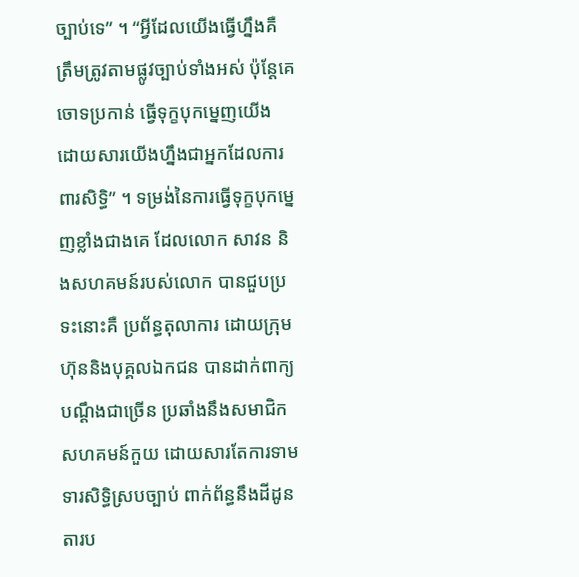ច្បាប់ទេ” ។ “អ្វីដែលយើងធ្វើហ្នឹងគឺ ត្រឹមត្រូវតាមផ្លូវច្បាប់ទាំងអស់ ប៉ុន្តែគេចោទប្រកាន់ ធ្វើទុក្ខបុកម្នេញយើង ដោយសារយើងហ្នឹងជាអ្នកដែលការពារសិទ្ធិ” ។ ទម្រង់នៃការធ្វើទុក្ខបុកម្នេញខ្លាំងជាងគេ ដែលលោក សាវន និងសហគមន៍របស់លោក បានជួបប្រទះនោះគឺ ប្រព័ន្ធតុលាការ ដោយក្រុមហ៊ុននិងបុគ្គលឯកជន បានដាក់ពាក្យបណ្ដឹងជាច្រើន ប្រឆាំងនឹងសមាជិកសហគមន៍កួយ ដោយសារតែការទាមទារសិទ្ធិស្របច្បាប់ ពាក់ព័ន្ធនឹងដីដូនតារប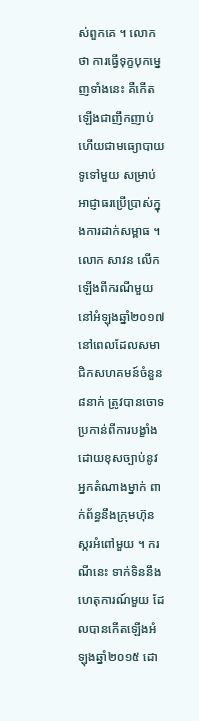ស់ពួកគេ ។ លោកថា ការធ្វើទុក្ខបុកម្នេញទាំងនេះ គឺកើតឡើងជាញឹកញាប់ ហើយជាមធ្យោបាយទូទៅមួយ សម្រាប់អាជ្ញាធរប្រើប្រាស់ក្នុងការដាក់សម្ពាធ ។
លោក សាវន លើកឡើងពីករណីមួយនៅអំឡុងឆ្នាំ២០១៧ នៅពេលដែលសមាជិកសហគមន៍ចំនួន ៨នាក់ ត្រូវបានចោទប្រកាន់ពីការបង្ខាំងដោយខុសច្បាប់នូវអ្នកតំណាងម្នាក់ ពាក់ព័ន្ធនឹងក្រុមហ៊ុនស្ករអំពៅមួយ ។ ករណីនេះ ទាក់ទិននឹងហេតុការណ៍មួយ ដែលបានកើតឡើងអំឡុងឆ្នាំ២០១៥ ដោ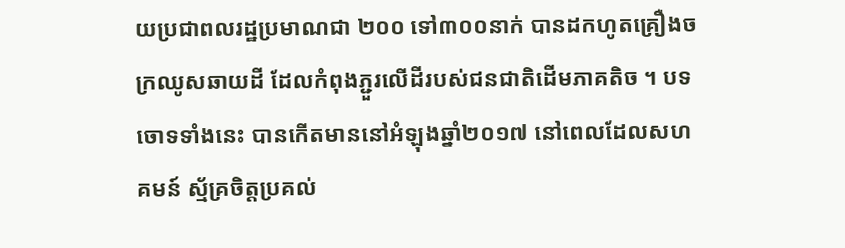យប្រជាពលរដ្ឋប្រមាណជា ២០០ ទៅ៣០០នាក់ បានដកហូតគ្រឿងចក្រឈូសឆាយដី ដែលកំពុងភ្ជួរលើដីរបស់ជនជាតិដើមភាគតិច ។ បទចោទទាំងនេះ បានកើតមាននៅអំឡុងឆ្នាំ២០១៧ នៅពេលដែលសហគមន៍ ស្ម័គ្រចិត្តប្រគល់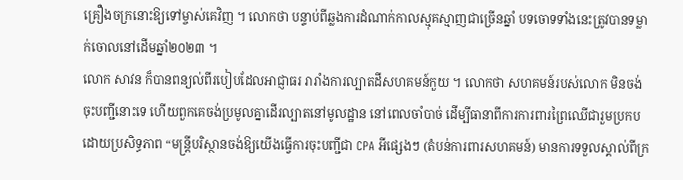គ្រឿងចក្រនោះឱ្យទៅម្ចាស់គេវិញ ។ លោកថា បន្ទាប់ពីឆ្លងការដំណាក់កាលស្មុគស្មាញជាច្រើនឆ្នាំ បទចោទទាំងនេះត្រូវបានទម្លាក់ចោលនៅដើមឆ្នាំ២០២៣ ។
លោក សាវន ក៏បានពន្យល់ពីរបៀបដែលអាជ្ញាធរ រារាំងការល្បាតដីសហគមន៍កួយ ។ លោកថា សហគមន៍របស់លោក មិនចង់ចុះបញ្ជីនោះទេ ហើយពួកគេចង់ប្រមូលគ្នាដើរល្បាតនៅមូលដ្ឋាន នៅពេលចាំបាច់ ដើម្បីធានាពីការការពារព្រៃឈើជារួមប្រកបដោយប្រសិទ្ធភាព “មន្ត្រីបរិស្ថានចង់ឱ្យយើងធ្វើការចុះបញ្ជីជា CPA អីផ្សេងៗ (តំបន់ការពារសហគមន៍) មានការទទួលស្គាល់ពីក្រ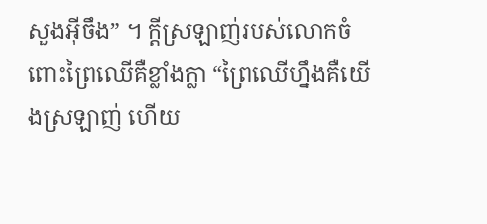សួងអ៊ីចឹង” ។ ក្ដីស្រឡាញ់របស់លោកចំពោះព្រៃឈើគឺខ្លាំងក្លា “ព្រៃឈើហ្នឹងគឺយើងស្រឡាញ់ ហើយ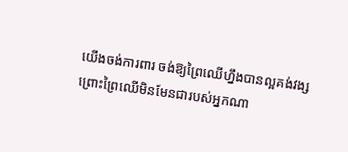យើងចង់ការពារ ចង់ឱ្យព្រៃឈើហ្នឹងបានល្អគង់វង្ស ព្រោះព្រៃឈើមិនមែនជារបស់អ្នកណា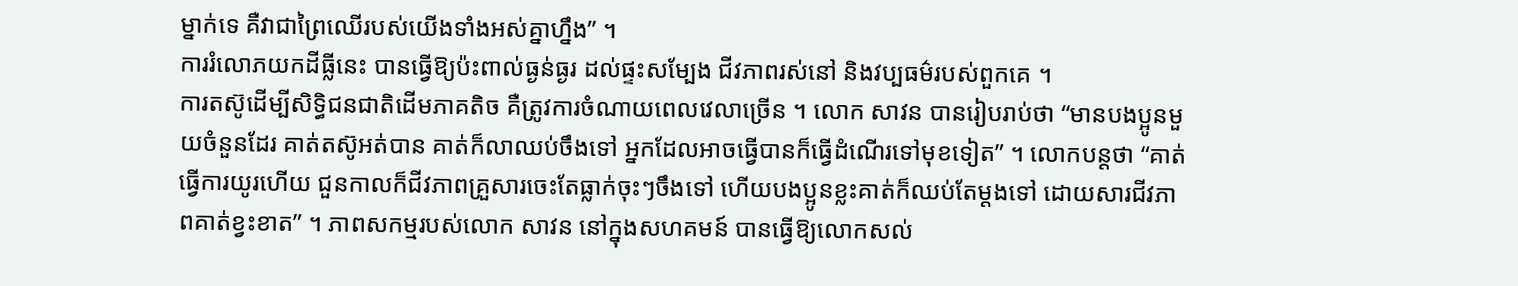ម្នាក់ទេ គឺវាជាព្រៃឈើរបស់យើងទាំងអស់គ្នាហ្នឹង” ។
ការរំលោភយកដីធ្លីនេះ បានធ្វើឱ្យប៉ះពាល់ធ្ងន់ធ្ងរ ដល់ផ្ទះសម្បែង ជីវភាពរស់នៅ និងវប្បធម៌របស់ពួកគេ ។
ការតស៊ូដើម្បីសិទ្ធិជនជាតិដើមភាគតិច គឺត្រូវការចំណាយពេលវេលាច្រើន ។ លោក សាវន បានរៀបរាប់ថា “មានបងប្អូនមួយចំនួនដែរ គាត់តស៊ូអត់បាន គាត់ក៏លាឈប់ចឹងទៅ អ្នកដែលអាចធ្វើបានក៏ធ្វើដំណើរទៅមុខទៀត” ។ លោកបន្តថា “គាត់ធ្វើការយូរហើយ ជួនកាលក៏ជីវភាពគ្រួសារចេះតែធ្លាក់ចុះៗចឹងទៅ ហើយបងប្អូនខ្លះគាត់ក៏ឈប់តែម្ដងទៅ ដោយសារជីវភាពគាត់ខ្វះខាត” ។ ភាពសកម្មរបស់លោក សាវន នៅក្នុងសហគមន៍ បានធ្វើឱ្យលោកសល់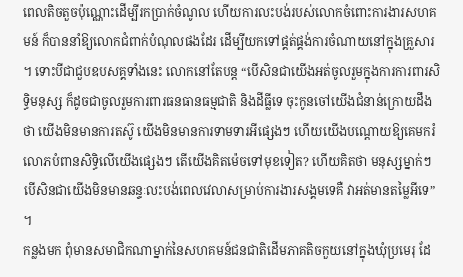ពេលតិចតួចប៉ុណ្ណោះដើម្បីរកប្រាក់ចំណូល ហើយការលះបង់របស់លោកចំពោះការងារសហគមន៍ ក៏បាននាំឱ្យលោកជំពាក់បំណុលផងដែរ ដើម្បីយកទៅផ្គត់ផ្គង់ការចំណាយនៅក្នុងគ្រួសារ ។ ទោះបីជាជួបឧបសគ្គទាំងនេះ លោកនៅតែបន្ត “បើសិនជាយើងអត់ចូលរួមក្នុងការការពារសិទ្ធិមនុស្ស ក៏ដូចជាចូលរួមការពារធនធានធម្មជាតិ និងដីធ្លីទេ ចុះកូនចៅយើងជំនាន់ក្រោយដឹងថា យើងមិនមានការតស៊ូ យើងមិនមានការទាមទារអីផ្សេងៗ ហើយយើងបណ្ដោយឱ្យគេមករំលោភបំពានសិទ្ធិលើយើងផ្សេងៗ តើយើងគិតម៉េចទៅមុខទៀត? ហើយគិតថា មនុស្សម្នាក់ៗបើសិនជាយើងមិនមានឆន្ទៈលះបង់ពេលវេលាសម្រាប់ការងារសង្គមទេគឺ វាអត់មានតម្លៃអីទេ” ។
កន្លងមក ពុំមានសមាជិកណាម្នាក់នៃសហគមន៍ជនជាតិដើមភាគតិចកួយនៅក្នុងឃុំប្រមេរុ ដែ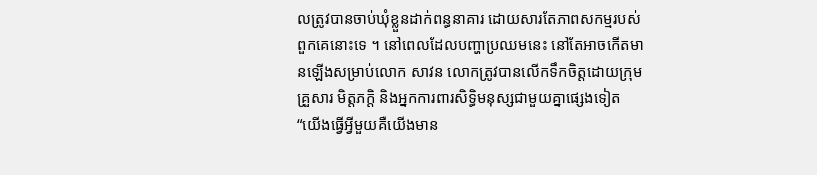លត្រូវបានចាប់ឃុំខ្លួនដាក់ពន្ធនាគារ ដោយសារតែភាពសកម្មរបស់ពួកគេនោះទេ ។ នៅពេលដែលបញ្ហាប្រឈមនេះ នៅតែអាចកើតមានឡើងសម្រាប់លោក សាវន លោកត្រូវបានលើកទឹកចិត្តដោយក្រុមគ្រួសារ មិត្តភក្ដិ និងអ្នកការពារសិទ្ធិមនុស្សជាមួយគ្នាផ្សេងទៀត “យើងធ្វើអ្វីមួយគឺយើងមាន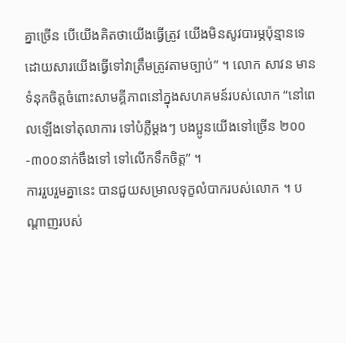គ្នាច្រើន បើយើងគិតថាយើងធ្វើត្រូវ យើងមិនសូវបារម្ភប៉ុន្មានទេ ដោយសារយើងធ្វើទៅវាត្រឹមត្រូវតាមច្បាប់” ។ លោក សាវន មានទំនុកចិត្តចំពោះសាមគ្គីភាពនៅក្នុងសហគមន៍របស់លោក “នៅពេលឡើងទៅតុលាការ ទៅបំភ្លឺម្ដងៗ បងប្អូនយើងទៅច្រើន ២០០-៣០០នាក់ចឹងទៅ ទៅលើកទឹកចិត្ត” ។
ការរួបរួមគ្នានេះ បានជួយសម្រាលទុក្ខលំបាករបស់លោក ។ បណ្ដាញរបស់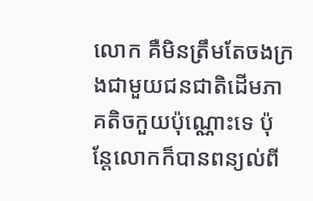លោក គឺមិនត្រឹមតែចងក្រងជាមួយជនជាតិដើមភាគតិចកួយប៉ុណ្ណោះទេ ប៉ុន្តែលោកក៏បានពន្យល់ពី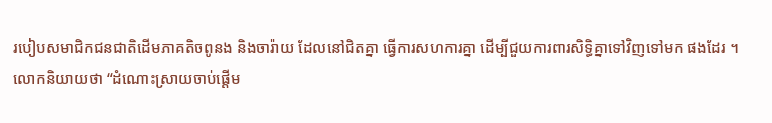របៀបសមាជិកជនជាតិដើមភាគតិចពូនង និងចារ៉ាយ ដែលនៅជិតគ្នា ធ្វើការសហការគ្នា ដើម្បីជួយការពារសិទ្ធិគ្នាទៅវិញទៅមក ផងដែរ ។
លោកនិយាយថា “ដំណោះស្រាយចាប់ផ្ដើម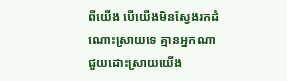ពីយើង បើយើងមិនស្វែងរកដំណោះស្រាយទេ គ្មានអ្នកណាជួយដោះស្រាយយើង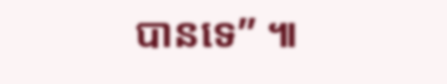បានទេ” ៕